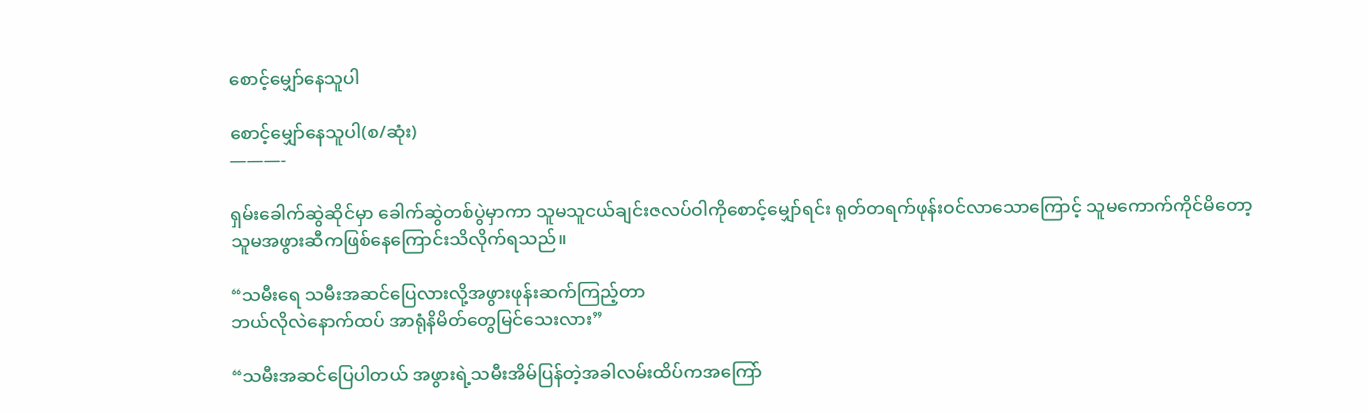စောင့်မျှော်နေသူပါ

စောင့်မျှော်နေသူပါ(စ/ဆုံး)
———-

ရှမ်းခေါက်ဆွဲဆိုင်မှာ ခေါက်ဆွဲတစ်ပွဲမှာကာ သူမသူငယ်ချင်းဇလပ်ဝါကိုစောင့်မျှော်ရင်း ရုတ်တရက်ဖုန်းဝင်လာသောကြောင့် သူမကောက်ကိုင်မိတော့
သူမအဖွားဆီကဖြစ်နေကြောင်းသိလိုက်ရသည်။

“သမီးရေ သမီးအဆင်ပြေလားလို့အဖွားဖုန်းဆက်ကြည့်တာ
ဘယ်လိုလဲနောက်ထပ် အာရုံနိမိတ်တွေမြင်သေးလား”

“သမီးအဆင်ပြေပါတယ် အဖွားရဲ့သမီးအိမ်ပြန်တဲ့အခါလမ်းထိပ်ကအကြော်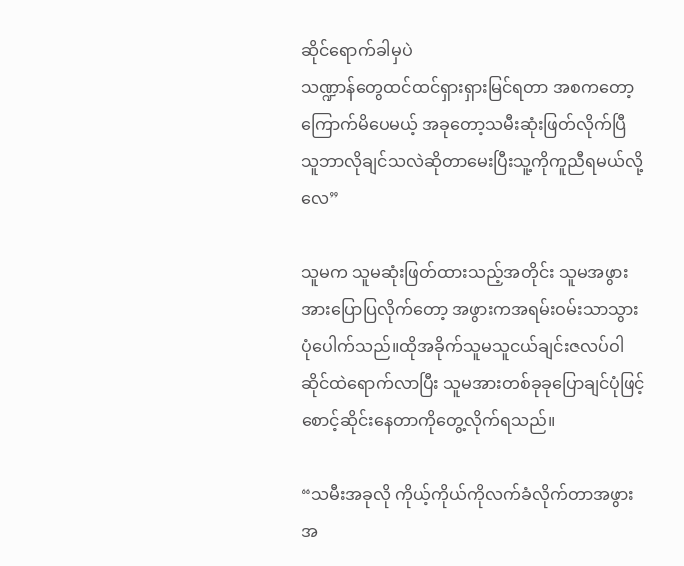ဆိုင်ရောက်ခါမှပဲ
သဏ္ဍာန်တွေထင်ထင်ရှားရှားမြင်ရတာ အစကတော့ကြောက်မိပေမယ့် အခုတော့သမီးဆုံးဖြတ်လိုက်ပြီ
သူဘာလိုချင်သလဲဆိုတာမေးပြီးသူ့ကိုကူညီရမယ်လို့လေ”

သူမက သူမဆုံးဖြတ်ထားသည့်အတိုင်း သူမအဖွားအားပြောပြလိုက်တော့ အဖွားကအရမ်းဝမ်းသာသွားပုံပေါက်သည်။ထိုအခိုက်သူမသူငယ်ချင်းဇလပ်ဝါ ဆိုင်ထဲရောက်လာပြီး သူမအားတစ်ခုခုပြောချင်ပုံဖြင့်စောင့်ဆိုင်းနေတာကိုတွေ့လိုက်ရသည်။

“သမီးအခုလို ကိုယ့်ကိုယ်ကိုလက်ခံလိုက်တာအဖွားအ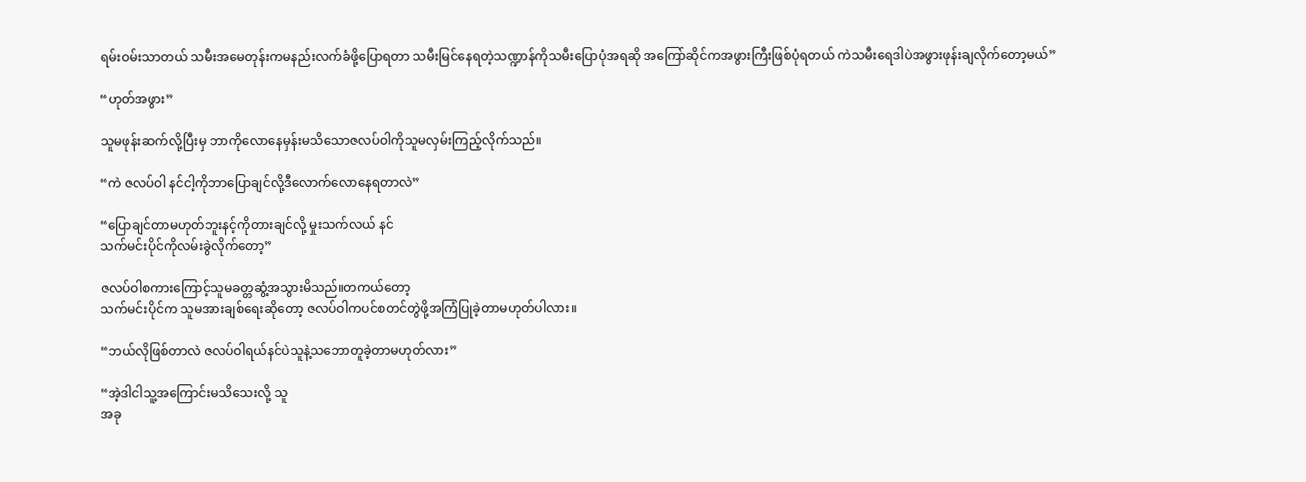ရမ်းဝမ်းသာတယ် သမီးအမေတုန်းကမနည်းလက်ခံဖို့ပြောရတာ သမီးမြင်နေရတဲ့သဏ္ဍာန်ကိုသမီးပြောပုံအရဆို အကြော်ဆိုင်ကအဖွားကြီးဖြစ်ပုံရတယ် ကဲသမီးရေဒါပဲအဖွားဖုန်းချလိုက်တော့မယ်”

“ဟုတ်အဖွား”

သူမဖုန်းဆက်လို့ပြီးမှ ဘာကိုလောနေမှန်းမသိသောဇလပ်ဝါကိုသူမလှမ်းကြည့်လိုက်သည်။

“ကဲ ဇလပ်ဝါ နင်ငါ့ကိုဘာပြောချင်လို့ဒီလောက်လောနေရတာလဲ”

“ပြောချင်တာမဟုတ်ဘူးနင့်ကိုတားချင်လို့ မှုးသက်လယ် နင်
သက်မင်းပိုင်ကိုလမ်းခွဲလိုက်တော့”

ဇလပ်ဝါစကားကြောင့်သူမခတ္တဆွံ့အသွားမိသည်။တကယ်တော့
သက်မင်းပိုင်က သူမအားချစ်ရေးဆိုတော့ ဇလပ်ဝါကပင်စတင်တွဲဖို့အကြံပြုခဲ့တာမဟုတ်ပါလား။

“ဘယ်လိုဖြစ်တာလဲ ဇလပ်ဝါရယ်နင်ပဲသူနဲ့သဘောတူခဲ့တာမဟုတ်လား”

“အဲ့ဒါငါသူ့အကြောင်းမသိသေးလို့ သူ
အခု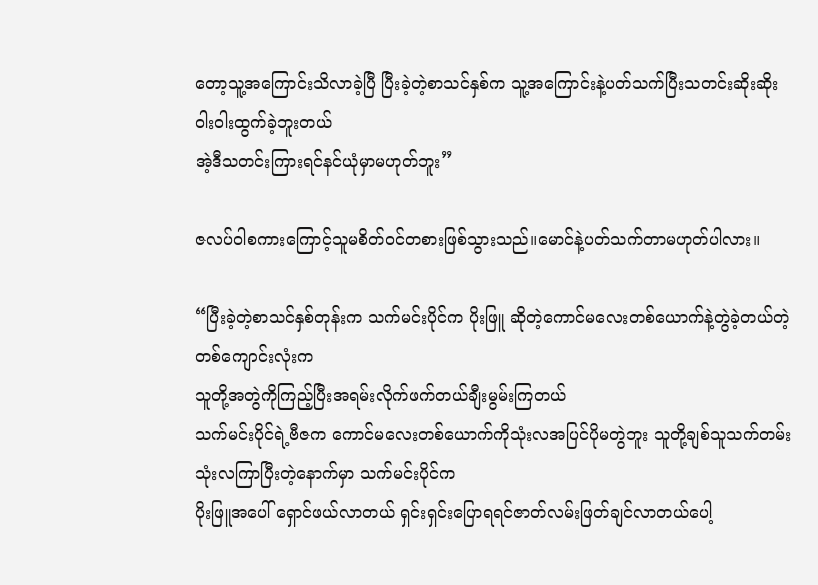တော့သူ့အကြောင်းသိလာခဲ့ပြီ ပြီးခဲ့တဲ့စာသင်နှစ်က သူ့အကြောင်းနဲ့ပတ်သက်ပြီးသတင်းဆိုးဆိုးဝါးဝါးထွက်ခဲ့ဘူးတယ်
အဲ့ဒီသတင်းကြားရင်နင်ယုံမှာမဟုတ်ဘူး”

ဇလပ်ဝါစကားကြောင့်သူမစိတ်ဝင်တစားဖြစ်သွားသည်။မောင်နဲ့ပတ်သက်တာမဟုတ်ပါလား။

“ပြီးခဲ့တဲ့စာသင်နှစ်တုန်းက သက်မင်းပိုင်က ပိုးဖြူ ဆိုတဲ့ကောင်မလေးတစ်ယောက်နဲ့တွဲခဲ့တယ်တဲ့ တစ်ကျောင်းလုံးက
သူတို့အတွဲကိုကြည့်ပြီးအရမ်းလိုက်ဖက်တယ်ချီးမွမ်းကြတယ်
သက်မင်းပိုင်ရဲ့ဗီဇက ကောင်မလေးတစ်ယောက်ကိုသုံးလအပြင်ပိုမတွဲဘူး သူတို့ချစ်သူသက်တမ်းသုံးလကြာပြီးတဲ့နောက်မှာ သက်မင်းပိုင်က
ပိုးဖြူအပေါ် ရှောင်ဖယ်လာတယ် ရှင်းရှင်းပြောရရင်ဇာတ်လမ်းဖြတ်ချင်လာတယ်ပေါ့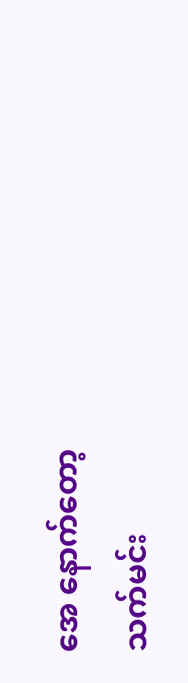အေ နောက်တော့
သက်မင်း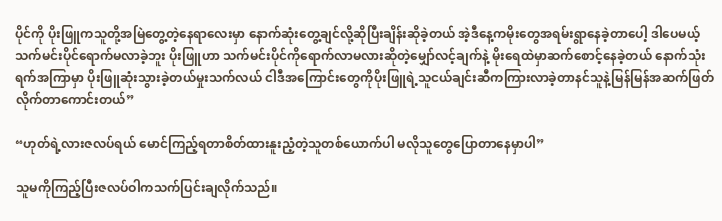ပိုင်ကို ပိုးဖြူကသူတို့အမြဲတွေ့တဲ့နေရာလေးမှာ နောက်ဆုံးတွေ့ချင်လို့ဆိုပြီးချိန်းဆိုခဲ့တယ် အဲ့ဒီနေ့ကမိုးတွေအရမ်းရွာနေခဲ့တာပေါ့ ဒါပေမယ့်သက်မင်းပိုင်ရောက်မလာခဲ့ဘူး ပိုးဖြူဟာ သက်မင်းပိုင်ကိုရောက်လာမလားဆိုတဲ့မျှော်လင့်ချက်နဲ့ မိုးရေထဲမှာဆက်စောင့်နေခဲ့တယ် နောက်သုံးရက်အကြာမှာ ပိုးဖြူဆုံးသွားခဲ့တယ်မှုးသက်လယ် ငါဒီအကြောင်းတွေကိုပိုးဖြူရဲ့သူငယ်ချင်းဆီကကြားလာခဲ့တာနင်သူနဲ့မြန်မြန်အဆက်ဖြတ်လိုက်တာကောင်းတယ်”

“ဟုတ်ရဲ့လားဇလပ်ရယ် မောင်ကြည့်ရတာစိတ်ထားနူးညံ့တဲ့သူတစ်ယောက်ပါ မလိုသူတွေပြောတာနေမှာပါ”

သူမကိုကြည့်ပြီးဇလပ်ဝါကသက်ပြင်းချလိုက်သည်။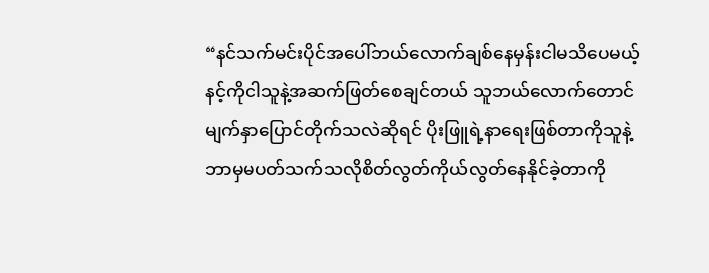“နင်သက်မင်းပိုင်အပေါ်ဘယ်လောက်ချစ်နေမှန်းငါမသိပေမယ့်
နင့်ကိုငါသူနဲ့အဆက်ဖြတ်စေချင်တယ် သူဘယ်လောက်တောင်မျက်နှာပြောင်တိုက်သလဲဆိုရင် ပိုးဖြူရဲ့နာရေးဖြစ်တာကိုသူနဲ့ဘာမှမပတ်သက်သလိုစိတ်လွတ်ကိုယ်လွတ်နေနိုင်ခဲ့တာကို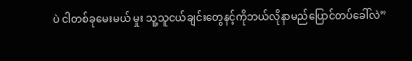ပဲ ငါတစ်ခုမေးမယ် မှုး သူ့သူငယ်ချင်းတွေနင့်ကိုဘယ်လိုနာမည်ပြောင်တပ်ခေါ်လဲ”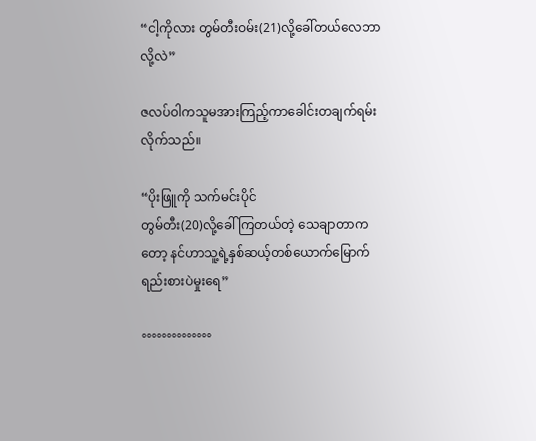“ငါ့ကိုလား တွမ်တီးဝမ်း(21)လို့ခေါ်တယ်လေဘာလို့လဲ”

ဇလပ်ဝါကသူမအားကြည့်ကာခေါင်းတချက်ရမ်းလိုက်သည်။

“ပိုးဖြူကို သက်မင်းပိုင်
တွမ်တီး(20)လို့ခေါ်ကြတယ်တဲ့ သေချာတာကတော့ နင်ဟာသူ့ရဲ့နှစ်ဆယ့်တစ်ယောက်မြောက်ရည်းစားပဲမှုးရေ”

°°°°°°°°°°°°°°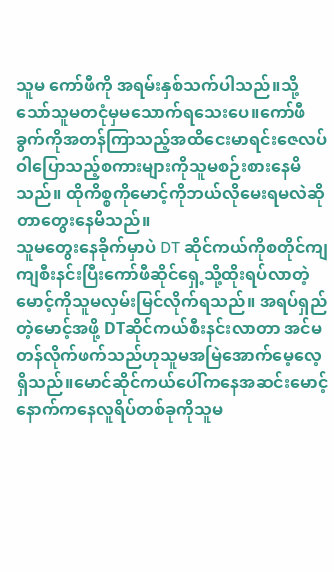သူမ ကော်ဖီကို အရမ်းနှစ်သက်ပါသည်။သို့သော်သူမတငုံမှမသောက်ရသေးပေ။ကော်ဖီခွက်ကိုအတန်ကြာသည့်အထိငေးမာရင်းဇေလပ်ဝါပြောသည့်စကားများကိုသူမစဉ်းစားနေမိသည်။ ထိုကိစ္စကိုမောင့်ကိုဘယ်လိုမေးရမလဲဆိုတာတွေးနေမိသည်။
သူမတွေးနေခိုက်မှာပဲ DT ဆိုင်ကယ်ကိုစတိုင်ကျကျစီးနင်းပြီးကော်ဖီဆိုင်ရှေ့သို့ထိုးရပ်လာတဲ့မောင့်ကိုသူမလှမ်းမြင်လိုက်ရသည်။ အရပ်ရှည်တဲ့မောင့်အဖို့ DTဆိုင်ကယ်စီးနင်းလာတာ အင်မတန်လိုက်ဖက်သည်ဟုသူမအမြဲအောက်မေ့လေ့ရှိသည်။မောင်ဆိုင်ကယ်ပေါ်ကနေအဆင်းမောင့်နောက်ကနေလူရိပ်တစ်ခုကိုသူမ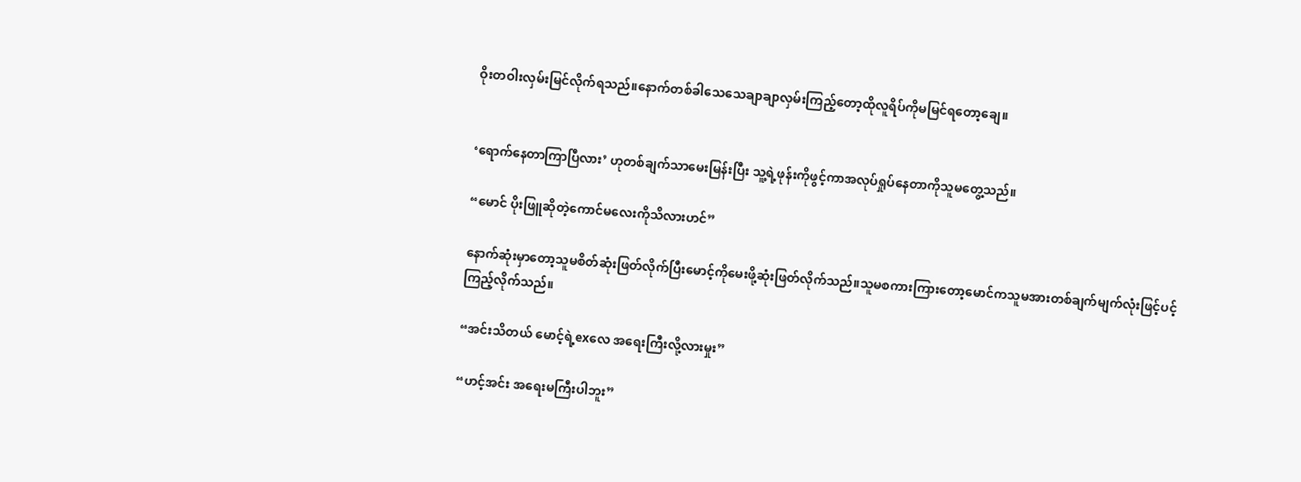ဝိုးတဝါးလှမ်းမြင်လိုက်ရသည်။နောက်တစ်ခါသေသေချာချာလှမ်းကြည့်တော့ထိုလူရိပ်ကိုမမြင်ရတော့ချေ။


‘ရောက်နေတာကြာပြီလား’ ဟုတစ်ချက်သာမေးမြန်းပြီး သူ့ရဲ့ဖုန်းကိုဖွင့်ကာအလုပ်ရှုပ်နေတာကိုသူမတွေ့သည်။

“မောင် ပိုးဖြူဆိုတဲ့ကောင်မလေးကိုသိလားဟင်”

နောက်ဆုံးမှာတော့သူမစိတ်ဆုံးဖြတ်လိုက်ပြီးမောင့်ကိုမေးဖို့ဆုံးဖြတ်လိုက်သည်။သူမစကားကြားတော့မောင်ကသူမအားတစ်ချက်မျက်လုံးဖြင့်ပင့်ကြည့်လိုက်သည်။

“အင်းသိတယ် မောင့်ရဲ့exလေ အရေးကြီးလို့လားမှုး”

“ဟင့်အင်း အရေးမကြီးပါဘူး”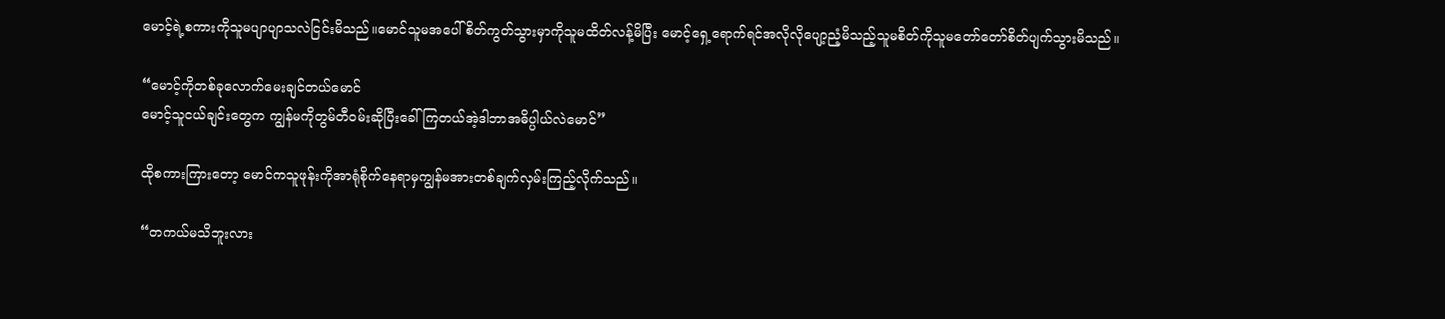မောင့်ရဲ့စကားကိုသူမပျာပျာသလဲငြင်းမိသည်။မောင်သူမအပေါ်စိတ်ကွတ်သွားမှာကိုသူမထိတ်လန့်မိပြီး မောင့်ရှေ့ရောက်ရင်အလိုလိုပျော့ညံ့မိသည့်သူမစိတ်ကိုသူမတော်တော်စိတ်ပျက်သွားမိသည်။

“မောင့်ကိုတစ်ခုလောက်မေးချင်တယ်မောင်
မောင့်သူငယ်ချင်းတွေက ကျွန်မကိုတွမ်တီဝမ်းဆိုပြီးခေါ်ကြတယ်အဲ့ဒါဘာအဓိပ္ပါယ်လဲမောင်”

ထိုစကားကြားတော့ မောင်ကသူဖုန်းကိုအာရုံစိုက်နေရာမှကျွန်မအားတစ်ချက်လှမ်းကြည့်လိုက်သည်။

“တကယ်မသိဘူးလား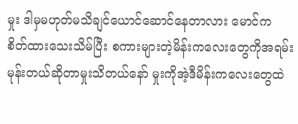မှုး ဒါမှမဟုတ်မသိချင်ယောင်ဆောင်နေတာလား မောင်က စိတ်ထားသေးသိမ်ပြီး စကားများတဲ့မိန်းကလေးတွေကိုအရမ်းမုန်းတယ်ဆိုတာမှုးသိတယ်နော် မှုးကိုအဲ့ဒီမိန်းကလေးတွေထဲ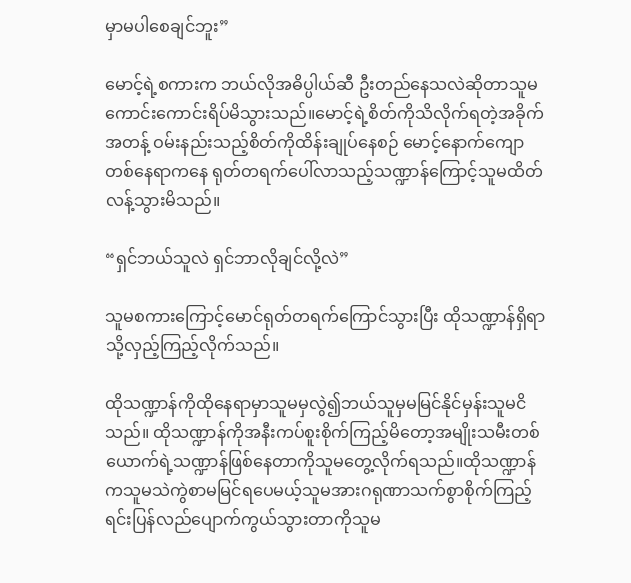မှာမပါစေချင်ဘူး”

မောင့်ရဲ့စကားက ဘယ်လိုအဓိပ္ပါယ်ဆီ ဦးတည်နေသလဲဆိုတာသူမကောင်းကောင်းရိပ်မိသွားသည်။မောင့်ရဲ့စိတ်ကိုသိလိုက်ရတဲ့အခိုက်အတန့် ဝမ်းနည်းသည့်စိတ်ကိုထိန်းချုပ်နေစဉ် မောင့်နောက်ကျောတစ်နေရာကနေ ရုတ်တရက်ပေါ်လာသည့်သဏ္ဍာန်ကြောင့်သူမထိတ်လန့်သွားမိသည်။

“ရှင်ဘယ်သူလဲ ရှင်ဘာလိုချင်လို့လဲ”

သူမစကားကြောင့်မောင်ရုတ်တရက်ကြောင်သွားပြီး ထိုသဏ္ဍာန်ရှိရာသို့လှည့်ကြည့်လိုက်သည်။

ထိုသဏ္ဍာန်ကိုထိုနေရာမှာသူမမှလွဲ၍ဘယ်သူမှမမြင်နိုင်မှန်းသူမငိသည်။ ထိုသဏ္ဍာန်ကိုအနီးကပ်စူးစိုက်ကြည့်မိတော့အမျိုးသမီးတစ်ယောက်ရဲ့သဏ္ဍာန်ဖြစ်နေတာကိုသူမတွေ့လိုက်ရသည်။ထိုသဏ္ဍာန်ကသူမသဲကွဲစာမမြင်ရပေမယ့်သူမအားဂရုဏာသက်စွာစိုက်ကြည့်ရင်းပြန်လည်ပျောက်ကွယ်သွားတာကိုသူမ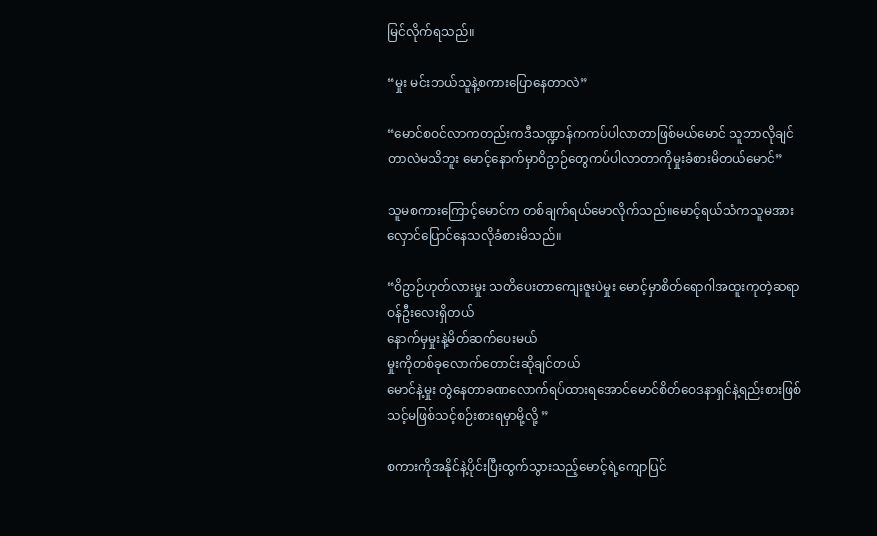မြင်လိုက်ရသည်။

“မှုး မင်းဘယ်သူနဲ့စကားပြောနေတာလဲ”

“မောင်စဝင်လာကတည်းကဒီသဏ္ဍာန်ကကပ်ပါလာတာဖြစ်မယ်မောင် သူဘာလိုချင်တာလဲမသိဘူး မောင့်နောက်မှာဝိဥာဉ်တွေကပ်ပါလာတာကိုမှုးခံစားမိတယ်မောင်”

သူမစကားကြောင့်မောင်က တစ်ချက်ရယ်မောလိုက်သည်။မောင့်ရယ်သံကသူမအားလှောင်ပြောင်နေသလိုခံစားမိသည်။

“ဝိဥာဉ်ဟုတ်လားမှုး သတိပေးတာကျေးဇူးပဲမှုး မောင့်မှာစိတ်ရောဂါအထူးကုတဲ့ဆရာဝန်ဦးလေးရှိတယ်
နောက်မှမှုးနဲ့မိတ်ဆက်ပေးမယ်
မှုးကိုတစ်ခုလောက်တောင်းဆိုချင်တယ်
မောင်နဲ့မှုး တွဲနေတာခဏလောက်ရပ်ထားရအောင်မောင်စိတ်ဝေဒနာရှင်နဲ့ရည်းစားဖြစ်သင့်မဖြစ်သင့်စဉ်းစားရမှာမို့လို့ ”

စကားကိုအနိုင်နဲ့ပိုင်းပြီးထွက်သွားသည့်မောင့်ရဲ့ကျောပြင်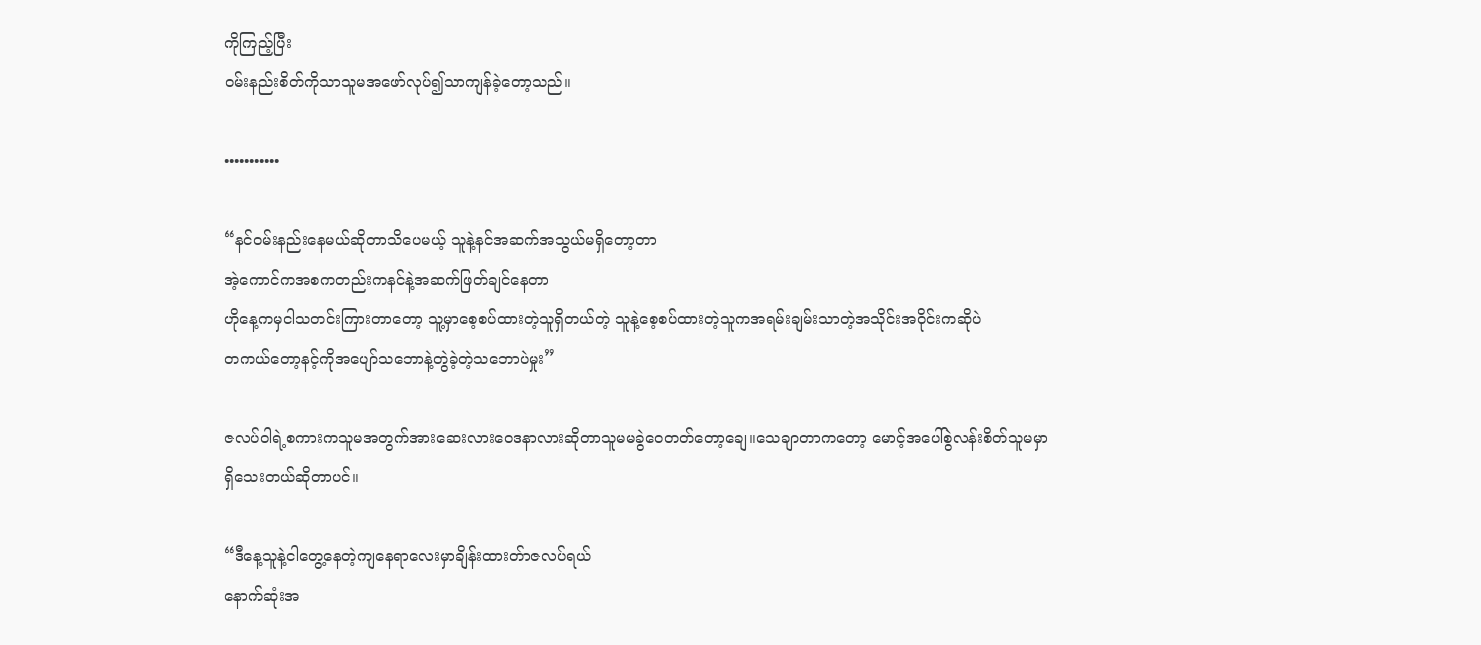ကိုကြည့်ပြီး
ဝမ်းနည်းစိတ်ကိုသာသူမအဖော်လုပ်၍သာကျန်ခဲ့တော့သည်။

•••••••••••

“နင်ဝမ်းနည်းနေမယ်ဆိုတာသိပေမယ့် သူနဲ့နင်အဆက်အသွယ်မရှိတော့တာ
အဲ့ကောင်ကအစကတည်းကနင်နဲ့အဆက်ဖြတ်ချင်နေတာ
ဟိုနေ့ကမှငါသတင်းကြားတာတော့ သူ့မှာစေ့စပ်ထားတဲ့သူရှိတယ်တဲ့ သူနဲ့စေ့စပ်ထားတဲ့သူကအရမ်းချမ်းသာတဲ့အသိုင်းအဝိုင်းကဆိုပဲ
တကယ်တော့နင့်ကိုအပျော်သဘောနဲ့တွဲခဲ့တဲ့သဘောပဲမှုး”

ဇလပ်ဝါရဲ့စကားကသူမအတွက်အားဆေးလားဝေဒနာလားဆိုတာသူမမခွဲဝေတတ်တော့ချေ။သေချာတာကတော့ မောင့်အပေါ်စွဲလန်းစိတ်သူမမှာရှိသေးတယ်ဆိုတာပင်။

“ဒီနေ့သူနဲ့ငါတွေ့နေတဲ့ကျနေရာလေးမှာချိန်းထားတ်ာဇလပ်ရယ်
နောက်ဆုံးအ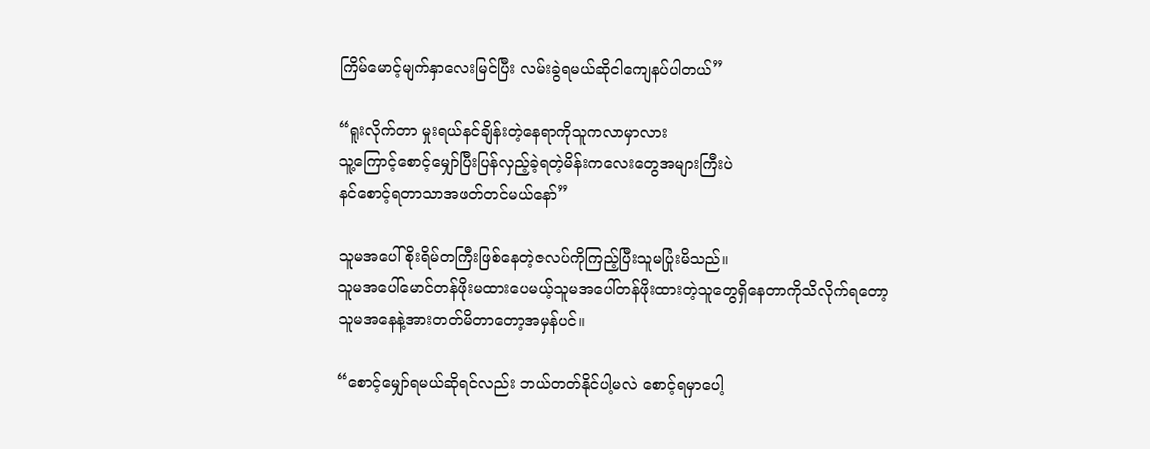ကြိမ်မောင့်မျက်နှာလေးမြင်ပြီး လမ်းခွဲရမယ်ဆိုငါကျေနပ်ပါတယ်”

“ရူးလိုက်တာ မှုးရယ်နင်ချိန်းတဲ့နေရာကိုသူကလာမှာလား
သူ့ကြောင့်စောင့်မျှော်ပြီးပြန်လှည့်ခဲ့ရတဲ့မိန်းကလေးတွေအများကြီးပဲ
နင်စောင့်ရတာသာအဖတ်တင်မယ်နော်”

သူမအပေါ်စိုးရိမ်တကြီးဖြစ်နေတဲ့ဇလပ်ကိုကြည့်ပြီးသူမပြုံးမိသည်။
သူမအပေါ်မောင်တန်ဖိုးမထားပေမယ့်သူမအပေါ်တန်ဖိုးထားတဲ့သူတွေရှိနေတာကိုသိလိုက်ရတော့ သူမအနေနဲ့အားတတ်မိတာတော့အမှန်ပင်။

“စောင့်မျှော်ရမယ်ဆိုရင်လည်း ဘယ်တတ်နိုင်ပါ့မလဲ စောင့်ရမှာပေါ့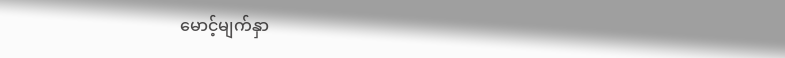မောင့်မျက်နှာ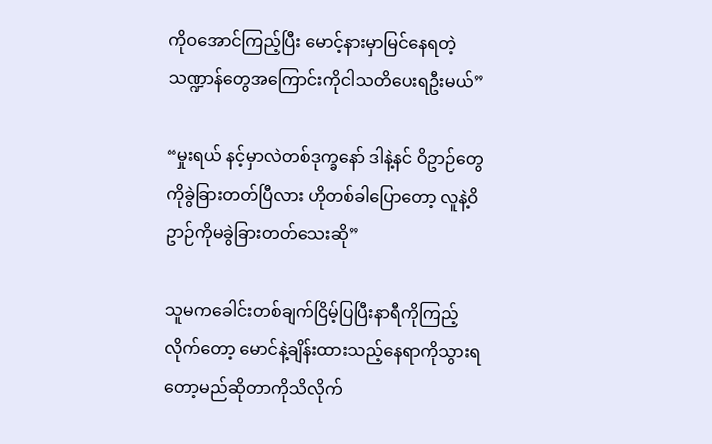ကိုဝအောင်ကြည့်ပြီး မောင့်နားမှာမြင်နေရတဲ့သဏ္ဍာန်တွေအကြောင်းကိုငါသတိပေးရဦးမယ်”

“မှုးရယ် နင့်မှာလဲတစ်ဒုက္ခနော် ဒါနဲ့နင် ဝိဥာဉ်တွေကိုခွဲခြားတတ်ပြီလား ဟိုတစ်ခါပြောတော့ လူနဲ့ဝိဥာဉ်ကိုမခွဲခြားတတ်သေးဆို”

သူမကခေါင်းတစ်ချက်ငြိမ့်ပြပြီးနာရီကိုကြည့်လိုက်တော့ မောင်နဲ့ချိန်းထားသည့်နေရာကိုသွားရတော့မည်ဆိုတာကိုသိလိုက်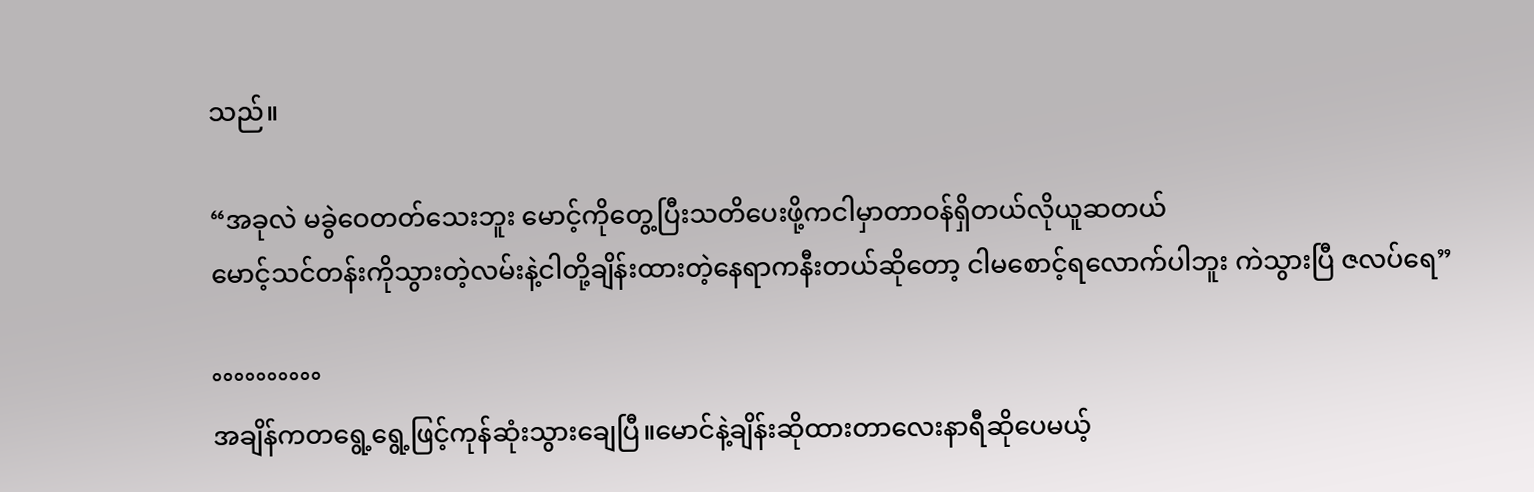သည်။

“အခုလဲ မခွဲဝေတတ်သေးဘူး မောင့်ကိုတွေ့ပြီးသတိပေးဖို့ကငါမှာတာဝန်ရှိတယ်လိုယူဆတယ်
မောင့်သင်တန်းကိုသွားတဲ့လမ်းနဲ့ငါတို့ချိန်းထားတဲ့နေရာကနီးတယ်ဆိုတော့ ငါမစောင့်ရလောက်ပါဘူး ကဲသွားပြီ ဇလပ်ရေ”

°°°°°°°°°°
အချိန်ကတရွေ့ရွေ့ဖြင့်ကုန်ဆုံးသွားချေပြီ။မောင်နဲ့ချိန်းဆိုထားတာလေးနာရီဆိုပေမယ့်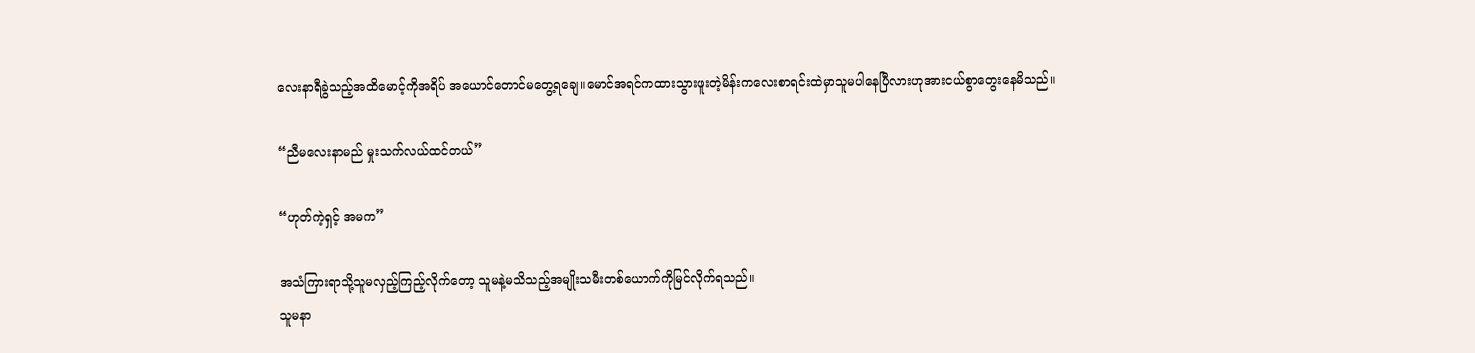လေးနာရီခွဲသည့်အထိမောင့်ကိုအရိပ် အယောင်တောင်မတွေ့ရချေ။မောင်အရင်ကထားသွားဖူးတဲ့မိန်းကလေးစာရင်းထဲမှာသူမပါနေပြီလားဟုအားငယ်စွာတွေးနေမိသည်။

“ညီမလေးနာမည် မှုးသက်လယ်ထင်တယ်”

“ဟုတ်ကဲ့ရှင့် အမက”

အသံကြားရာသို့သူမလှည့်ကြည့်လိုက်တော့ သူမနဲ့မသိသည့်အမျိုးသမီးတစ်ယောက်ကိုမြင်လိုက်ရသည်။
သူမနာ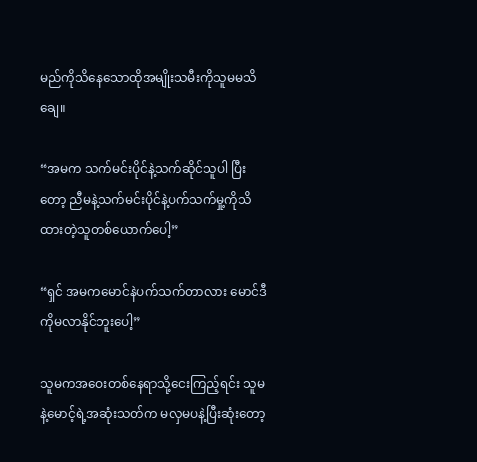မည်ကိုသိနေသောထိုအမျိုးသမီးကိုသူမမသိချေ။

“အမက သက်မင်းပိုင်နဲ့သက်ဆိုင်သူပါ ပြီးတော့ ညီမနဲ့သက်မင်းပိုင်နဲ့ပက်သက်မှု့ကိုသိထားတဲ့သူတစ်ယောက်ပေါ့”

“ရှင် အမကမောင်နဲပက်သက်တာလား မောင်ဒီကိုမလာနိုင်ဘူးပေါ့”

သူမကအဝေးတစ်နေရာသို့ငေးကြည့်ရင်း သူမနဲ့မောင့်ရဲ့အဆုံးသတ်က မလှမပနဲ့ပြီးဆုံးတော့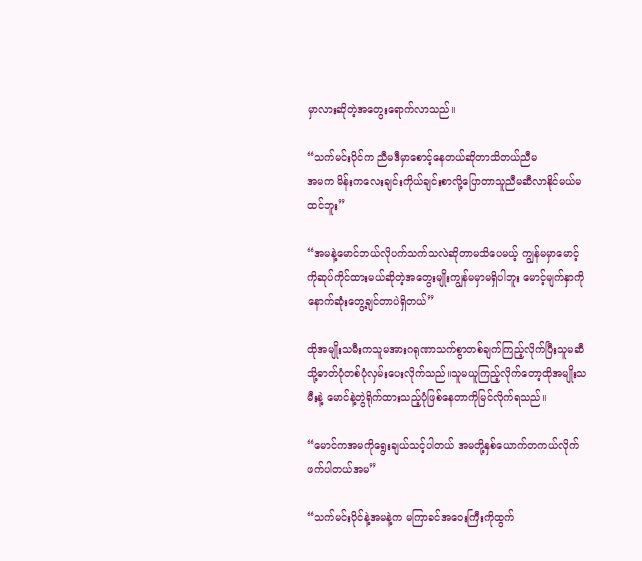မှာလားဆိုတဲ့အတွေးရောက်လာသည်။

“သက်မင်းပိုင်က ညီမဒီမှာစောင့်နေတယ်ဆိုတာသိတယ်ညီမ
အမက မိန်းကလေးချင်းကိုယ်ချင်းစာလို့ပြောတာသူညီမဆီလာနိုင်မယ်မထင်ဘူး”

“အမနဲ့မောင်ဘယ်လိုပက်သက်သလဲဆိုတာမသိပေမယ့် ကျွန်မမှာမောင့်ကိုဆုပ်ကိုင်ထားမယ်ဆိုတဲ့အတွေးမျိုးကျွန်မမှာမရှိပါဘူး မောင့်မျက်နှာကိုနောက်ဆုံးတွေ့ချင်တာပဲရှိတယ်”

ထိုအမျိုးသမီးကသူမအားဂရုဏာသက်စွာတစ်ချက်ကြည့်လိုက်ပြီးသူမဆီသို့ဓာတ်ပုံတစ်ပုံလှမ်းပေးလိုက်သည်။သူမယူကြည့်လိုက်တော့ထိုအမျိုးသမီးနဲ့ မောင်နဲ့တွဲရိုက်ထားသည့်ပုံဖြစ်နေတာကိုမြင်လိုက်ရသည်။

“မောင်ကအမကိုရွေးချယ်သင့်ပါတယ် အမတို့နှစ်ယောက်တကယ်လိုက်ဖက်ပါတယ်အမ”

“သက်မင်းပိုင်နဲ့အမနဲ့က မကြာခင်အဝေးကြီးကိုထွက်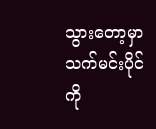သွားတော့မှာသက်မင်းပိုင်ကို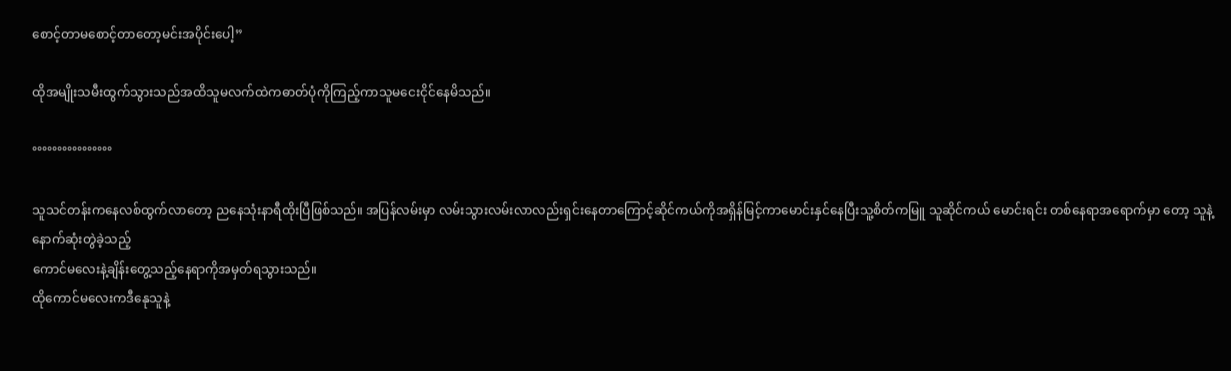စောင့်တာမစောင့်တာတော့မင်းအပိုင်းပေါ့”

ထိုအမျိုးသမီးထွက်သွားသည်အထိသူမလက်ထဲကဓာတ်ပုံကိုကြည့်ကာသူမငေးငိုင်နေမိသည်။

°°°°°°°°°°°°°°°°

သူသင်တန်းကနေလစ်ထွက်လာတော့ ညနေသုံးနာရီထိုးပြီဖြစ်သည်။ အပြန်လမ်းမှာ လမ်းသွားလမ်းလာလည်းရှင်းနေတာကြောင့်ဆိုင်ကယ်ကိုအရှိန်မြင့်ကာမောင်းနှင်နေပြီးသူ့စိတ်ကမြူ သူဆိုင်ကယ် မောင်းရင်း တစ်နေရာအရောက်မှာ တော့ သူနဲ့နောက်ဆုံးတွဲခဲ့သည့်
ကောင်မလေးနဲ့ချိန်းတွေ့သည့်နေရာကိုအမှတ်ရသွားသည်။
ထိုကောင်မလေးကဒီနေုသူနဲ့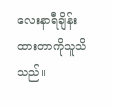လေးနာရီချိန်းထားတာကိုသူသိသည်။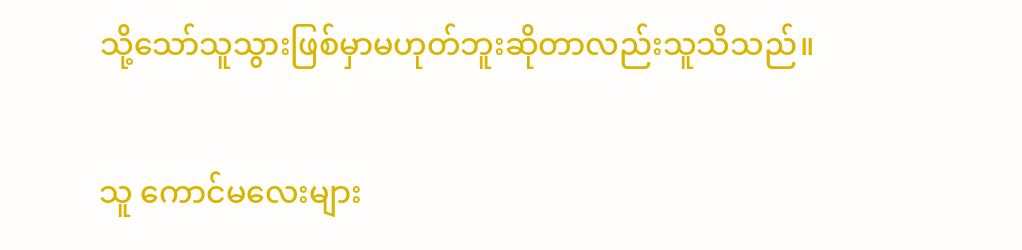သို့သော်သူသွားဖြစ်မှာမဟုတ်ဘူးဆိုတာလည်းသူသိသည်။

သူ ကောင်မလေးများ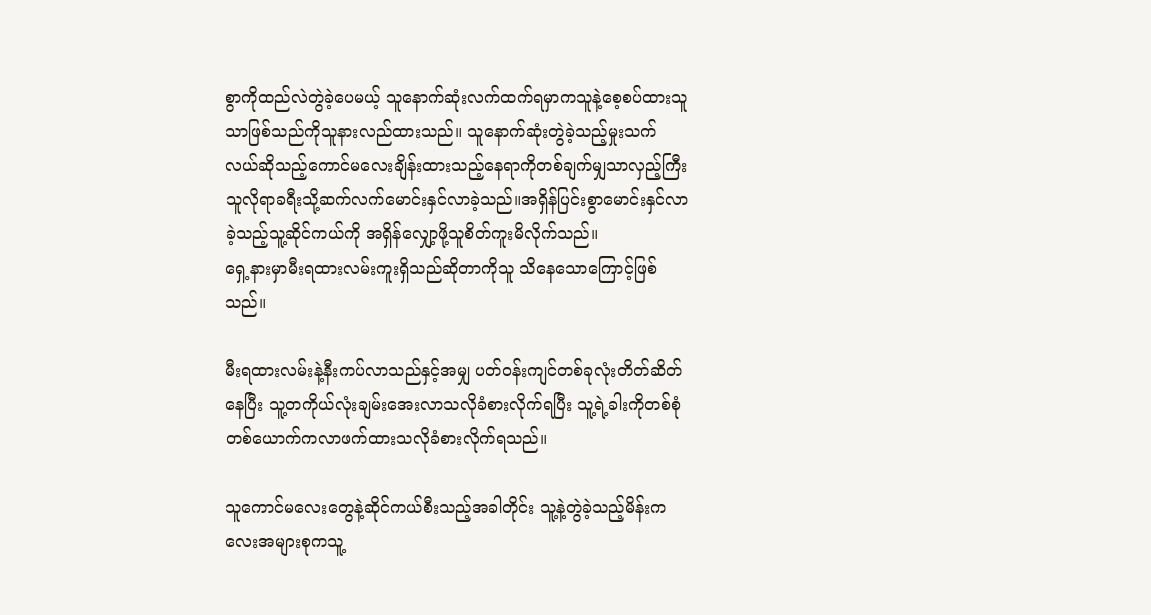စွာကိုထည်လဲတွဲခဲ့ပေမယ့် သူနောက်ဆုံးလက်ထက်ရမှာကသူနဲ့စေ့စပ်ထားသူသာဖြစ်သည်ကိုသူနားလည်ထားသည်။ သူနောက်ဆုံးတွဲခဲ့သည့်မှုးသက်လယ်ဆိုသည့်ကောင်မလေးချိန်းထားသည့်နေရာကိုတစ်ချက်မျှသာလှည့်ကြီး သူလိုရာခရီးသို့ဆက်လက်မောင်းနှင်လာခဲ့သည်။အရှိန်ပြင်းစွာမောင်းနှင်လာခဲ့သည့်သူ့ဆိုင်ကယ်ကို အရှိန်လျှော့ဖို့သူစိတ်ကူးမိလိုက်သည်။
ရှေ့နားမှာမီးရထားလမ်းကူးရှိသည်ဆိုတာကိုသူ သိနေသောကြောင့်ဖြစ်သည်။

မီးရထားလမ်းနဲ့နီးကပ်လာသည်နှင့်အမျှ ပတ်ဝန်းကျင်တစ်ခုလုံးတိတ်ဆိတ်နေပြီး သူ့တကိုယ်လုံးချမ်းအေးလာသလိုခံစားလိုက်ရပြီး သူ့ရဲ့ခါးကိုတစ်စုံတစ်ယောက်ကလာဖက်ထားသလိုခံစားလိုက်ရသည်။

သူကောင်မလေးတွေနဲ့ဆိုင်ကယ်စီးသည့်အခါတိုင်း သူ့နဲ့တွဲခဲ့သည့်မိန်းကလေးအများစုကသူ့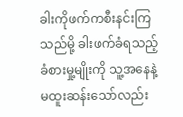ခါးကိုဖက်ကစီးနင်းကြသည်မို့ ခါးဖက်ခံရသည့်ခံစားမှု့မျိုးကို သူ့အနေနဲ့မထူးဆန်းသော်လည်း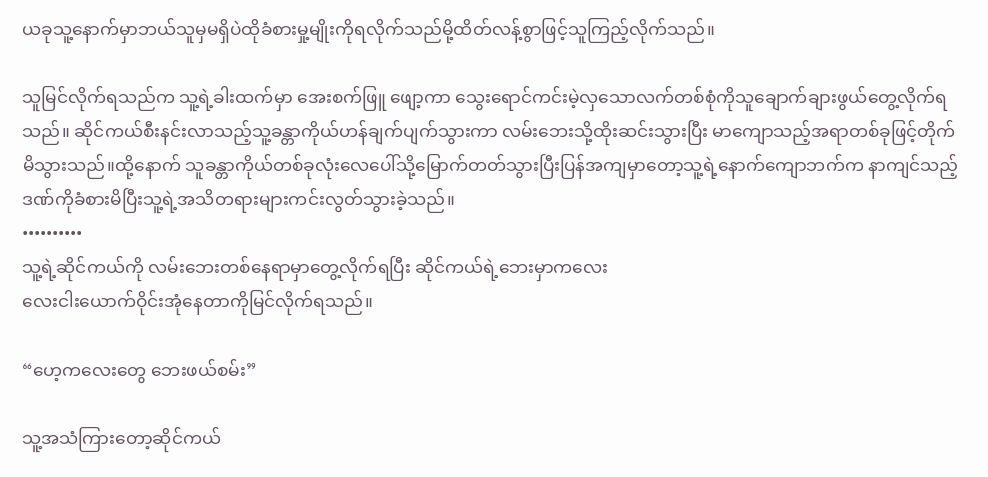ယခုသူ့နောက်မှာဘယ်သူမှမရှိပဲထိုခံစားမှု့မျိုးကိုရလိုက်သည်မို့ထိတ်လန့်စွာဖြင့်သူကြည့်လိုက်သည်။

သူမြင်လိုက်ရသည်က သူ့ရဲ့ခါးထက်မှာ အေးစက်ဖြူ ဖျော့ကာ သွေးရောင်ကင်းမဲ့လှသောလက်တစ်စုံကိုသူချောက်ချားဖွယ်တွေ့လိုက်ရသည်။ ဆိုင်ကယ်စီးနင်းလာသည့်သူ့ခန္တာကိုယ်ဟန်ချက်ပျက်သွားကာ လမ်းဘေးသို့ထိုးဆင်းသွားပြီး မာကျောသည့်အရာတစ်ခုဖြင့်တိုက်မိသွားသည်။ထို့နောက် သူခန္တာကိုယ်တစ်ခုလုံးလေပေါ်သို့မြောက်တတ်သွားပြီးပြန်အကျမှာတော့သူ့ရဲ့နောက်ကျောဘက်က နာကျင်သည့်ဒဏ်ကိုခံစားမိပြီးသူ့ရဲ့အသိတရားများကင်းလွတ်သွားခဲ့သည်။
••••••••••
သူ့ရဲ့ဆိုင်ကယ်ကို လမ်းဘေးတစ်နေရာမှာတွေ့လိုက်ရပြီး ဆိုင်ကယ်ရဲ့ဘေးမှာကလေး
လေးငါးယောက်ဝိုင်းအုံနေတာကိုမြင်လိုက်ရသည်။

“ဟေ့ကလေးတွေ ဘေးဖယ်စမ်း”

သူ့အသံကြားတော့ဆိုင်ကယ်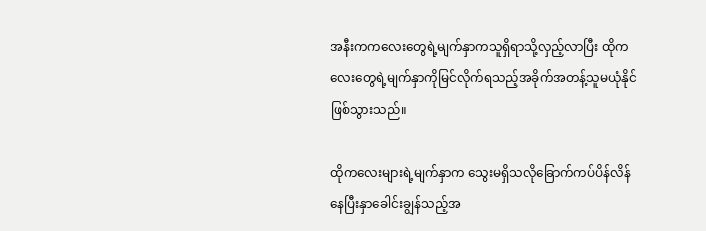အနီးကကလေးတွေရဲ့မျက်နှာကသူရှိရာသို့လှည့်လာပြီး ထိုကလေးတွေရဲ့မျက်နှာကိုမြင်လိုက်ရသည့်အခိုက်အတန့်သူမယုံနိုင်ဖြစ်သွားသည်။

ထိုကလေးများရဲ့မျက်နှာက သွေးမရှိသလိုခြောက်ကပ်ပိန်လိန်နေပြီးနှာခေါင်းချွန်သည့်အ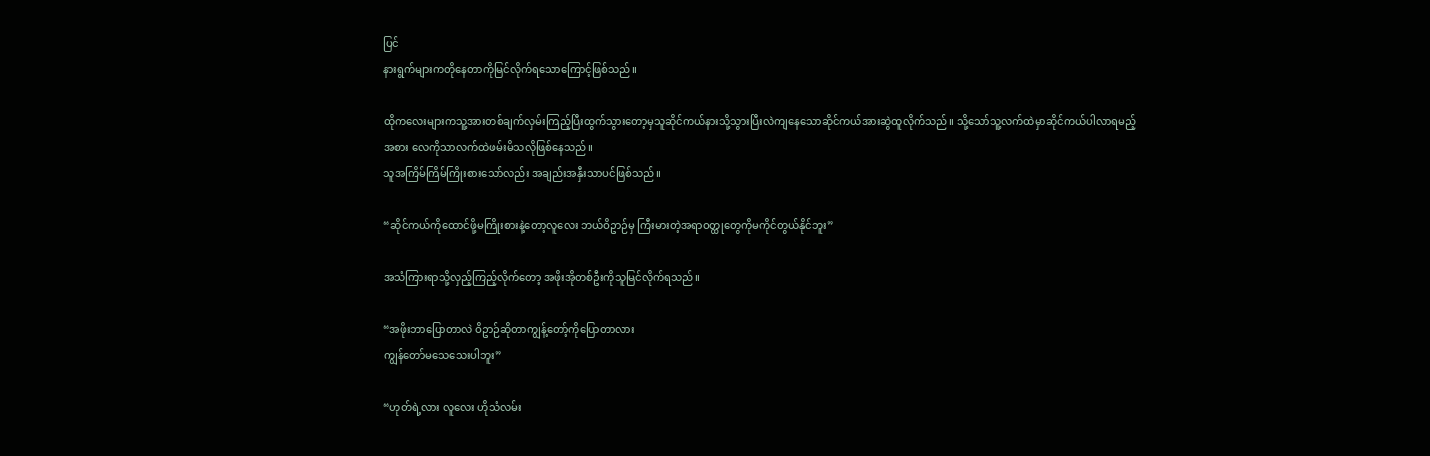ပြင်
နားရွက်များကတိုနေတာကိုမြင်လိုက်ရသောကြောင့်ဖြစ်သည်။

ထိုကလေးများကသူ့အားတစ်ချက်လှမ်းကြည့်ပြီးထွက်သွားတော့မှသူဆိုင်ကယ်နားသို့သွားပြီးလဲကျနေသောဆိုင်ကယ်အားဆွဲထူလိုက်သည်။ သို့သော်သူ့လက်ထဲမှာဆိုင်ကယ်ပါလာရမည့်အစား လေကိုသာလက်ထဲဖမ်းမိသလိုဖြစ်နေသည်။
သူအကြိမ်ကြိမ်ကြိုးစားသော်လည်း အချည်းအနှီးသာပင်ဖြစ်သည်။

“ဆိုင်ကယ်ကိုထောင်ဖို့မကြိုးစားနဲ့တော့လူလေး ဘယ်ဝိဥာဉ်မှ ကြီးမားတဲ့အရာဝတ္ထုတွေကိုမကိုင်တွယ်နိုင်ဘူး”

အသံကြားရာသို့လှည့်ကြည့်လိုက်တော့ အဖိုးအိုတစ်ဦးကိုသူမြင်လိုက်ရသည်။

“အဖိုးဘာပြောတာလဲ ဝိဥာဉ်ဆိုတာကျွန့်တော့်ကိုပြောတာလား
ကျွန်တော်မသေသေးပါဘူး”

“ဟုတ်ရဲ့လား လူလေး ဟိုသံလမ်း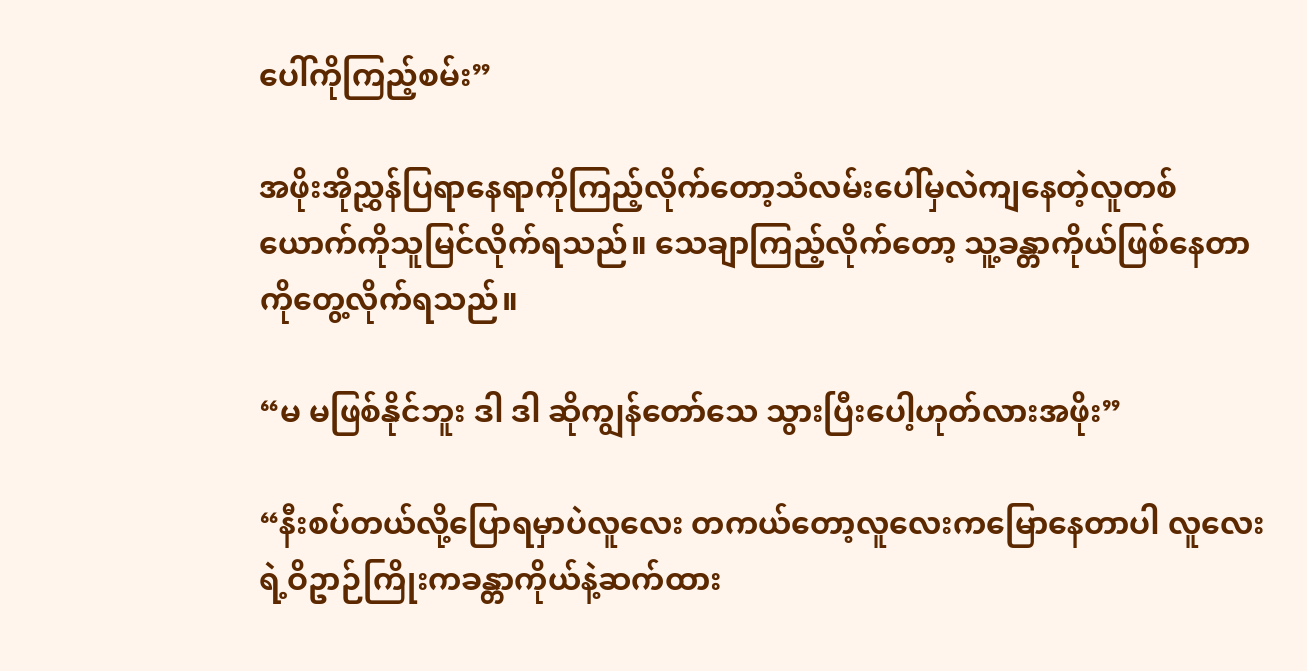ပေါ်ကိုကြည့်စမ်း”

အဖိုးအိုညွှန်ပြရာနေရာကိုကြည့်လိုက်တော့သံလမ်းပေါ်မှလဲကျနေတဲ့လူတစ်ယောက်ကိုသူမြင်လိုက်ရသည်။ သေချာကြည့်လိုက်တော့ သူ့ခန္တာကိုယ်ဖြစ်နေတာကိုတွေ့လိုက်ရသည်။

“မ မဖြစ်နိုင်ဘူး ဒါ ဒါ ဆိုကျွန်တော်သေ သွားပြီးပေါ့ဟုတ်လားအဖိုး”

“နီးစပ်တယ်လို့ပြောရမှာပဲလူလေး တကယ်တော့လူလေးကမြောနေတာပါ လူလေးရဲ့ဝိဥာဉ်ကြိုးကခန္တာကိုယ်နဲ့ဆက်ထား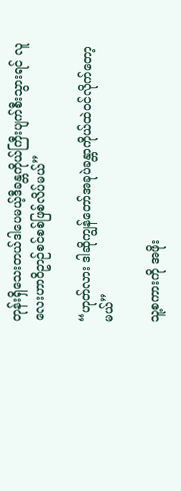တုန်းရှိသေးတယ်ဒါပေမယ့်ဒီခန္တကိုယ်ကြီးပျက်စီးသွားရင် လူလေးဟာဝိဥာဉ်စင်စစ်ဖြစ်လိပ်မယ်”

“ဟုတ်လား ဒါဆိုကျွန်တော်အခုပဲခန္တာကိုယ်ထဲဝင်လိုက်တော့မယ်”

သူ့စကားကို အဖိုး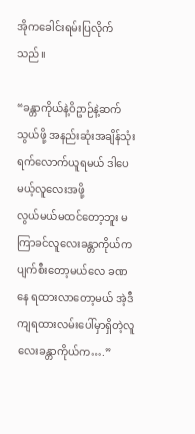အိုကခေါင်းရမ်းပြလိုက်သည်။

“ခန္တာကိုယ်နဲ့ဝိဥာဉ်နဲ့ဆက်သွယ်ဖို့ အနည်းဆုံးအချိန်သုံးရက်လောက်ယူရမယ် ဒါပေမယ့်လူလေးအဖို့
လွယ်မယ်မထင်တော့ဘူး မကြာခင်လူလေးခန္တာကိုယ်ကပျက်စီးတော့မယ်လေ ခဏနေ ရထားလာတော့မယ် အဲ့ဒီကျရထားလမ်းပေါ်မှာရှိတဲ့လူလေးခန္တာကိုယ်က….”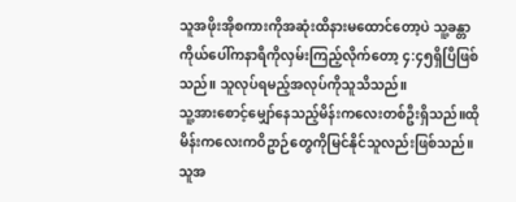သူအဖိုးအိုစကားကိုအဆုံးထိနားမထောင်တော့ပဲ သူ့ခန္တာကိုယ်ပေါ်ကနာရီကိုလှမ်းကြည့်လိုက်တော့ ၄:၄၅ရှိပြီဖြစ်သည်။ သူလုပ်ရမည့်အလုပ်ကိုသူသိသည်။
သူ့အားစောင့်မျှော်နေသည့်မိန်းကလေးတစ်ဦးရှိသည်။ထိုမိန်းကလေးကဝိဥာဉ်တွေကိုမြင်နိုင်သူလည်းဖြစ်သည်။ သူအ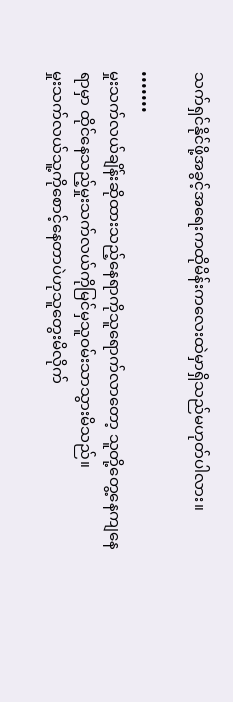သက်ရှင်နိုင်ဖို့အခွင့်အရေးကထိုမိန်းကလေးထဲမှာရှိသည်မဟုတ်ပါလား။

•••••••
မှုးသက်လယ်ချိန်းဆိုထားသည့်နေရာကိုသူရောက်လာတော့ သူတို့တွေ့နေကျနေရာမှာ ထိုင်နေသည့်မှုးသက်လယ်ကိုမြင်မှသူဝမ်းသာသွားမိသည်။
မှုးသက်လယ်သူ့ကိုစောင့်နေတာပဲဟုသူတွေးမိလိုက်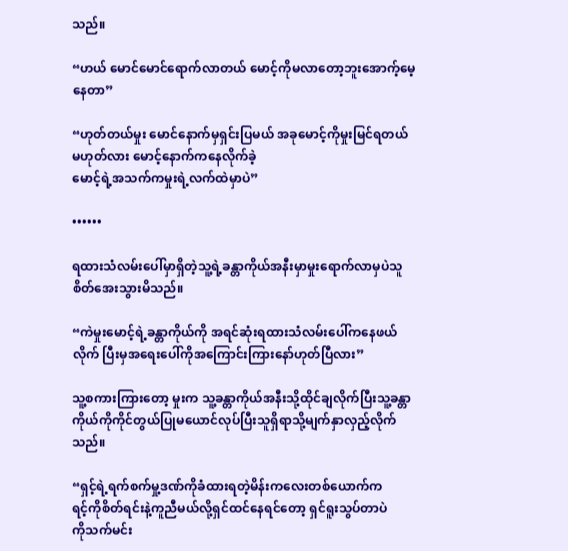သည်။

“ဟယ် မောင်မောင်ရောက်လာတယ် မောင့်ကိုမလာတော့ဘူးအောက့်မေ့နေတာ”

“ဟုတ်တယ်မှုး မောင်နောက်မှရှင်းပြမယ် အခုမောင့်ကိုမှုးမြင်ရတယ်မဟုတ်လား မောင့်နောက်ကနေလိုက်ခဲ့
မောင့်ရဲ့အသက်ကမှုးရဲ့လက်ထဲမှာပဲ”

••••••

ရထားသံလမ်းပေါ်မှာရှိတဲ့သူ့ရဲ့ခန္တာကိုယ်အနီးမှာမှုးရောက်လာမှပဲသူစိတ်အေးသွားမိသည်။

“ကဲမှုးမောင့်ရဲ့ခန္တာကိုယ်ကို အရင်ဆုံးရထားသံလမ်းပေါ်ကနေဖယ်လိုက် ပြီးမှအရေးပေါ်ကိုအကြောင်းကြားနော်ဟုတ်ပြီလား”

သူ့စကားကြားတော့ မှုးက သူ့ခန္တာကိုယ်အနီးသို့ထိုင်ချလိုက်ပြီးသူ့ခန္တာကိုယ်ကိုကိုင်တွယ်ပြုမယောင်လုပ်ပြီးသူရှိရာသို့မျက်နှာလှည့်လိုက်သည်။

“ရှင့်ရဲ့ရက်စက်မှု့ဒဏ်ကိုခံထားရတဲ့မိန်းကလေးတစ်ယောက်က
ရင့်ကိုစိတ်ရင်းနဲ့ကူညီမယ်လို့ရှင်ထင်နေရင်တော့ ရှင်ရူးသွပ်တာပဲ
ကိုသက်မင်း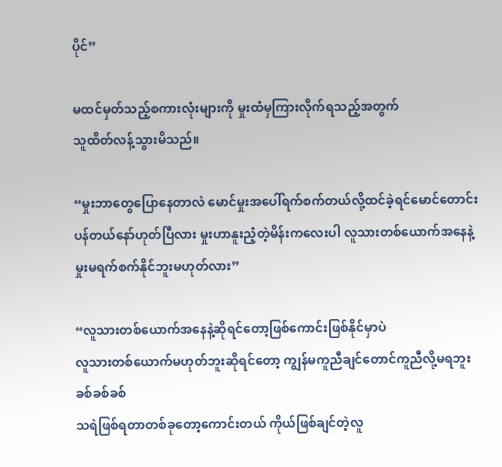ပိုင်”

မထင်မှတ်သည့်စကားလုံးများကို မှုးထံမှကြားလိုက်ရသည့်အတွက်
သူထိတ်လန့်သွားမိသည်။

“မှုးဘာတွေပြောနေတာလဲ မောင်မှုးအပေါ်ရက်စက်တယ်လို့ထင်ခဲ့ရင်မောင်တောင်းပန်တယ်နော်ဟုတ်ပြီလား မှုးဟာနူးညံ့တဲ့မိန်းကလေးပါ လူသားတစ်ယောက်အနေနဲ့မှုးမရက်စက်နိုင်ဘူးမဟုတ်လား”

“လူသားတစ်ယောက်အနေနဲ့ဆိုရင်တော့ဖြစ်ကောင်းဖြစ်နိုင်မှာပဲ
လူသားတစ်ယောက်မဟုတ်ဘူးဆိုရင်တော့ ကျွန်မကူညီချင်တောင်ကူညီလို့မရဘူး ခစ်ခစ်ခစ်
သရဲဖြစ်ရတာတစ်ခုတော့ကောင်းတယ် ကိုယ်ဖြစ်ချင်တဲ့လူ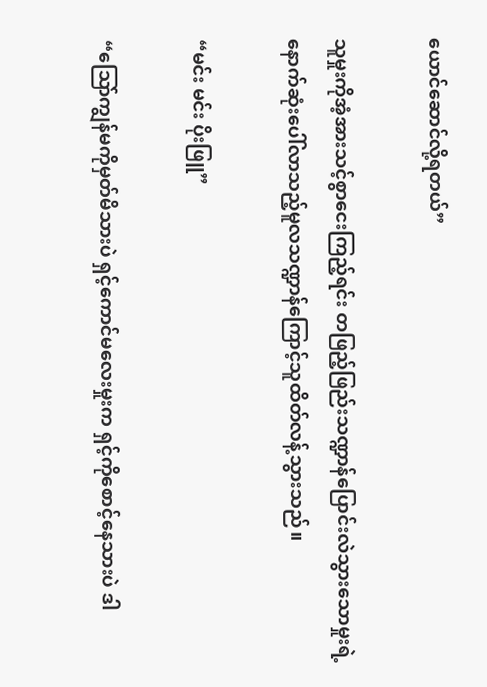ယောင်ဆောင်လို့ရတယ်”

သူမှုးကိုအံ့အားသင့်စွာငေးကြည့်ရင်း တဖြည့်ဖြည်းသဏ္ဍာန်ပြောင်းလဲသွားသောမှုးရဲ့နောက်ဆုံးပေါ်လာသည့်မူလသဏ္ဍာန်ကြောင့်သူထိတ်လန့်သွားသည်။

“မင်း မင်း ပိုးဖြူ”

“သြော်ကျွန်မကိုမှတ်မိသားပဲ ရှင့်ကောင်မလေးမှုးက ရှင့်ကိုစောင့်နေသားပဲ ဒါ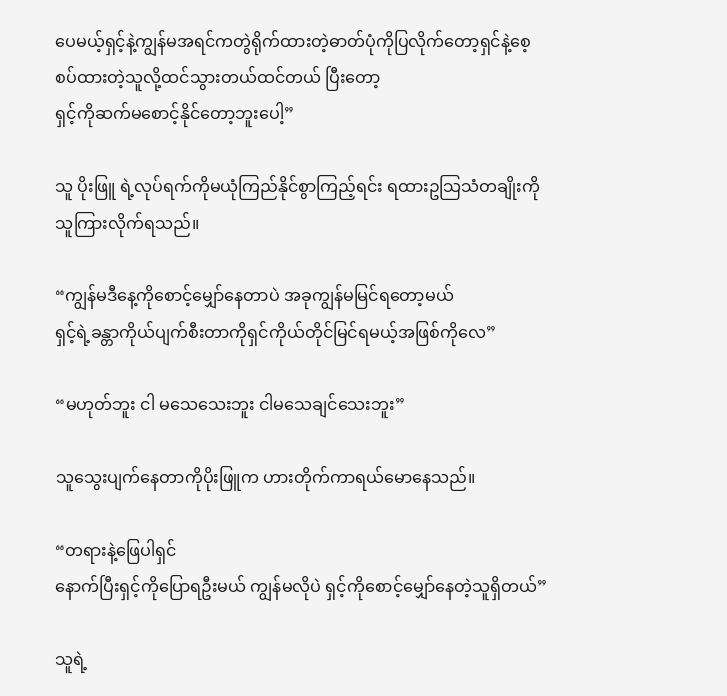ပေမယ့်ရှင့်နဲ့ကျွန်မအရင်ကတွဲရိုက်ထားတဲ့ဓာတ်ပုံကိုပြလိုက်တော့ရှင်နဲ့စေ့စပ်ထားတဲ့သူလို့ထင်သွားတယ်ထင်တယ် ပြီးတော့
ရှင့်ကိုဆက်မစောင့်နိုင်တော့ဘူးပေါ့”

သူ ပိုးဖြူ ရဲ့လုပ်ရက်ကိုမယုံကြည်နိုင်စွာကြည့်ရင်း ရထားဥသြသံတချိုးကိုသူကြားလိုက်ရသည်။

“ကျွန်မဒီနေ့ကိုစောင့်မျှော်နေတာပဲ အခုကျွန်မမြင်ရတော့မယ်
ရှင့်ရဲ့ခန္တာကိုယ်ပျက်စီးတာကိုရှင်ကိုယ်တိုင်မြင်ရမယ့်အဖြစ်ကိုလေ”

“မဟုတ်ဘူး ငါ မသေသေးဘူး ငါမသေချင်သေးဘူး”

သူသွေးပျက်နေတာကိုပိုးဖြူက ဟားတိုက်ကာရယ်မောနေသည်။

“တရားနဲ့ဖြေပါရှင်
နောက်ပြီးရှင့်ကိုပြောရဦးမယ် ကျွန်မလိုပဲ ရှင့်ကိုစောင့်မျှော်နေတဲ့သူရှိတယ်”

သူရဲ့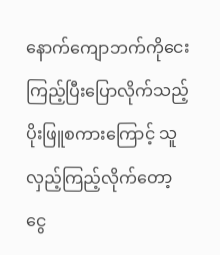နောက်ကျောဘက်ကိုငေးကြည့်ပြီးပြောလိုက်သည့်ပိုးဖြူစကားကြောင့် သူလှည့်ကြည့်လိုက်တော့ ငွေ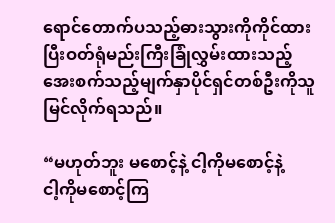ရောင်တောက်ပသည့်ဓားသွားကိုကိုင်ထားပြီးဝတ်ရုံမည်းကြီးခြုံလွှမ်းထားသည့် အေးစက်သည့်မျက်နှာပိုင်ရှင်တစ်ဦးကိုသူမြင်လိုက်ရသည်။

“မဟုတ်ဘူး မစောင့်နဲ့ ငါ့ကိုမစောင့်နဲ့
ငါ့ကိုမစောင့်ကြ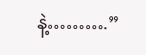နဲ့……….”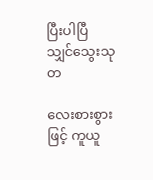ပြီးပါပြီ
သျှင်သွေးသုတ

လေးစားစွားဖြင့် ကူယူ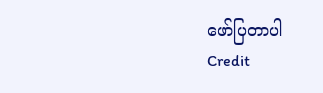ဖော်ပြတာပါ
Credit